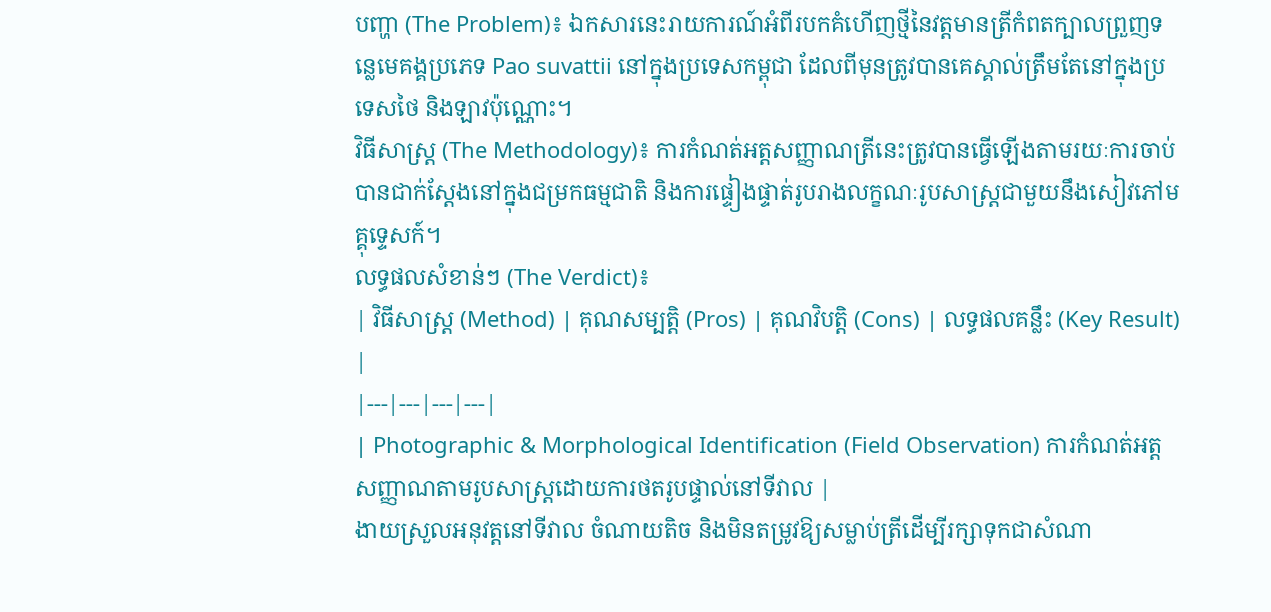បញ្ហា (The Problem)៖ ឯកសារនេះរាយការណ៍អំពីរបកគំហើញថ្មីនៃវត្តមានត្រីកំពតក្បាលព្រួញទន្លេមេគង្គប្រភេទ Pao suvattii នៅក្នុងប្រទេសកម្ពុជា ដែលពីមុនត្រូវបានគេស្គាល់ត្រឹមតែនៅក្នុងប្រទេសថៃ និងឡាវប៉ុណ្ណោះ។
វិធីសាស្ត្រ (The Methodology)៖ ការកំណត់អត្តសញ្ញាណត្រីនេះត្រូវបានធ្វើឡើងតាមរយៈការចាប់បានជាក់ស្តែងនៅក្នុងជម្រកធម្មជាតិ និងការផ្ទៀងផ្ទាត់រូបរាងលក្ខណៈរូបសាស្ត្រជាមួយនឹងសៀវភៅមគ្គុទ្ទេសក៍។
លទ្ធផលសំខាន់ៗ (The Verdict)៖
| វិធីសាស្ត្រ (Method) | គុណសម្បត្តិ (Pros) | គុណវិបត្តិ (Cons) | លទ្ធផលគន្លឹះ (Key Result) |
|---|---|---|---|
| Photographic & Morphological Identification (Field Observation) ការកំណត់អត្តសញ្ញាណតាមរូបសាស្ត្រដោយការថតរូបផ្ទាល់នៅទីវាល |
ងាយស្រួលអនុវត្តនៅទីវាល ចំណាយតិច និងមិនតម្រូវឱ្យសម្លាប់ត្រីដើម្បីរក្សាទុកជាសំណា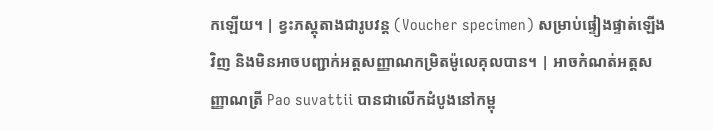កឡើយ។ | ខ្វះភស្តុតាងជារូបវន្ត (Voucher specimen) សម្រាប់ផ្ទៀងផ្ទាត់ឡើងវិញ និងមិនអាចបញ្ជាក់អត្តសញ្ញាណកម្រិតម៉ូលេគុលបាន។ | អាចកំណត់អត្តសញ្ញាណត្រី Pao suvattii បានជាលើកដំបូងនៅកម្ពុ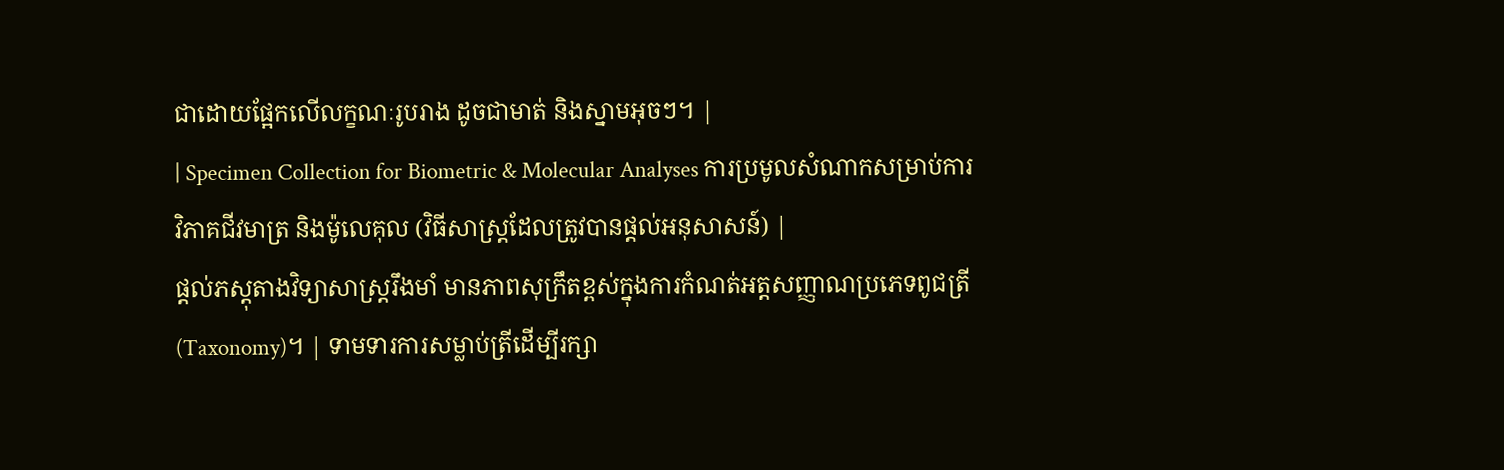ជាដោយផ្អែកលើលក្ខណៈរូបរាង ដូចជាមាត់ និងស្នាមអុចៗ។ |
| Specimen Collection for Biometric & Molecular Analyses ការប្រមូលសំណាកសម្រាប់ការវិភាគជីវមាត្រ និងម៉ូលេគុល (វិធីសាស្ត្រដែលត្រូវបានផ្តល់អនុសាសន៍) |
ផ្តល់ភស្តុតាងវិទ្យាសាស្ត្ររឹងមាំ មានភាពសុក្រឹតខ្ពស់ក្នុងការកំណត់អត្តសញ្ញាណប្រភេទពូជត្រី (Taxonomy)។ | ទាមទារការសម្លាប់ត្រីដើម្បីរក្សា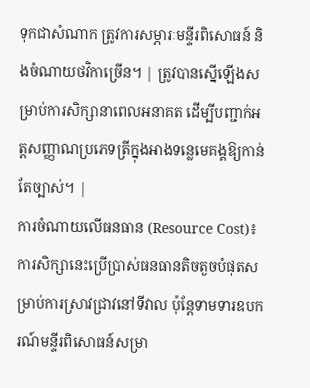ទុកជាសំណាក ត្រូវការសម្ភារៈមន្ទីរពិសោធន៍ និងចំណាយថវិកាច្រើន។ | ត្រូវបានស្នើឡើងសម្រាប់ការសិក្សានាពេលអនាគត ដើម្បីបញ្ជាក់អត្តសញ្ញាណប្រភេទត្រីក្នុងអាងទន្លេមេគង្គឱ្យកាន់តែច្បាស់។ |
ការចំណាយលើធនធាន (Resource Cost)៖ ការសិក្សានេះប្រើប្រាស់ធនធានតិចតួចបំផុតសម្រាប់ការស្រាវជ្រាវនៅទីវាល ប៉ុន្តែទាមទារឧបករណ៍មន្ទីរពិសោធន៍សម្រា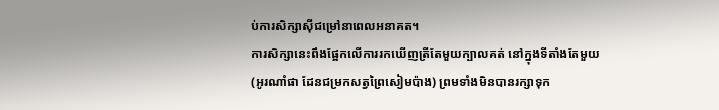ប់ការសិក្សាស៊ីជម្រៅនាពេលអនាគត។
ការសិក្សានេះពឹងផ្អែកលើការរកឃើញត្រីតែមួយក្បាលគត់ នៅក្នុងទីតាំងតែមួយ (អូរណាំផា ដែនជម្រកសត្វព្រៃសៀមប៉ាង) ព្រមទាំងមិនបានរក្សាទុក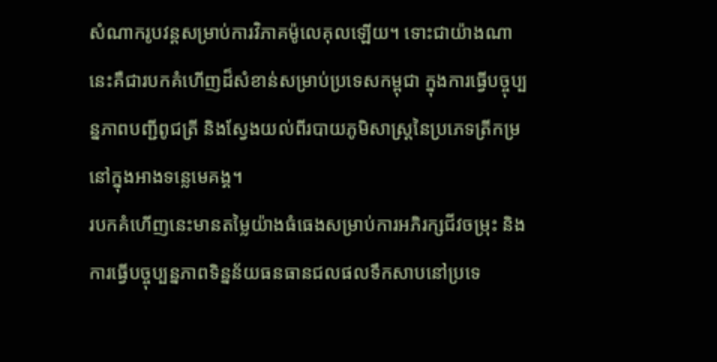សំណាករូបវន្តសម្រាប់ការវិភាគម៉ូលេគុលឡើយ។ ទោះជាយ៉ាងណា នេះគឺជារបកគំហើញដ៏សំខាន់សម្រាប់ប្រទេសកម្ពុជា ក្នុងការធ្វើបច្ចុប្បន្នភាពបញ្ជីពូជត្រី និងស្វែងយល់ពីរបាយភូមិសាស្ត្រនៃប្រភេទត្រីកម្រនៅក្នុងអាងទន្លេមេគង្គ។
របកគំហើញនេះមានតម្លៃយ៉ាងធំធេងសម្រាប់ការអភិរក្សជីវចម្រុះ និងការធ្វើបច្ចុប្បន្នភាពទិន្នន័យធនធានជលផលទឹកសាបនៅប្រទេ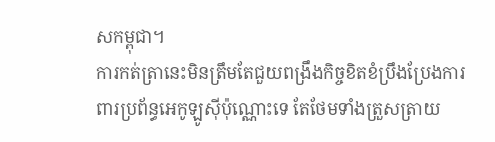សកម្ពុជា។
ការកត់ត្រានេះមិនត្រឹមតែជួយពង្រឹងកិច្ចខិតខំប្រឹងប្រែងការពារប្រព័ន្ធអេកូឡូស៊ីប៉ុណ្ណោះទេ តែថែមទាំងត្រួសត្រាយ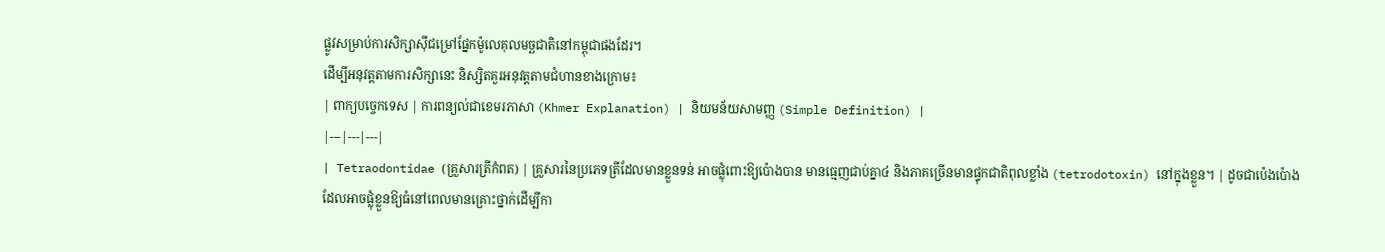ផ្លូវសម្រាប់ការសិក្សាស៊ីជម្រៅផ្នែកម៉ូលេគុលមច្ឆជាតិនៅកម្ពុជាផងដែរ។
ដើម្បីអនុវត្តតាមការសិក្សានេះ និស្សិតគួរអនុវត្តតាមជំហានខាងក្រោម៖
| ពាក្យបច្ចេកទេស | ការពន្យល់ជាខេមរភាសា (Khmer Explanation) | និយមន័យសាមញ្ញ (Simple Definition) |
|---|---|---|
| Tetraodontidae (គ្រួសារត្រីកំពត) | គ្រួសារនៃប្រភេទត្រីដែលមានខ្លួនទន់ អាចផ្លុំពោះឱ្យប៉ោងបាន មានធ្មេញជាប់គ្នា៤ និងភាគច្រើនមានផ្ទុកជាតិពុលខ្លាំង (tetrodotoxin) នៅក្នុងខ្លួន។ | ដូចជាប៉េងប៉ោងដែលអាចផ្លុំខ្លួនឱ្យធំនៅពេលមានគ្រោះថ្នាក់ដើម្បីកា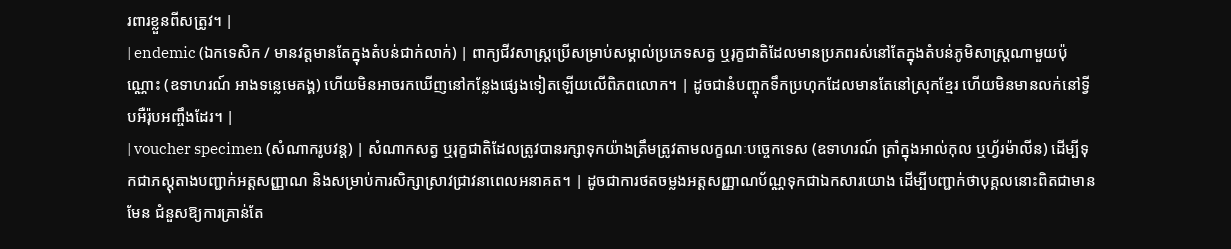រពារខ្លួនពីសត្រូវ។ |
| endemic (ឯកទេសិក / មានវត្តមានតែក្នុងតំបន់ជាក់លាក់) | ពាក្យជីវសាស្ត្រប្រើសម្រាប់សម្គាល់ប្រភេទសត្វ ឬរុក្ខជាតិដែលមានប្រភពរស់នៅតែក្នុងតំបន់ភូមិសាស្ត្រណាមួយប៉ុណ្ណោះ (ឧទាហរណ៍ អាងទន្លេមេគង្គ) ហើយមិនអាចរកឃើញនៅកន្លែងផ្សេងទៀតឡើយលើពិភពលោក។ | ដូចជានំបញ្ចុកទឹកប្រហុកដែលមានតែនៅស្រុកខ្មែរ ហើយមិនមានលក់នៅទ្វីបអឺរ៉ុបអញ្ចឹងដែរ។ |
| voucher specimen (សំណាករូបវន្ត) | សំណាកសត្វ ឬរុក្ខជាតិដែលត្រូវបានរក្សាទុកយ៉ាងត្រឹមត្រូវតាមលក្ខណៈបច្ចេកទេស (ឧទាហរណ៍ ត្រាំក្នុងអាល់កុល ឬហ្វ័រម៉ាលីន) ដើម្បីទុកជាភស្តុតាងបញ្ជាក់អត្តសញ្ញាណ និងសម្រាប់ការសិក្សាស្រាវជ្រាវនាពេលអនាគត។ | ដូចជាការថតចម្លងអត្តសញ្ញាណប័ណ្ណទុកជាឯកសារយោង ដើម្បីបញ្ជាក់ថាបុគ្គលនោះពិតជាមានមែន ជំនួសឱ្យការគ្រាន់តែ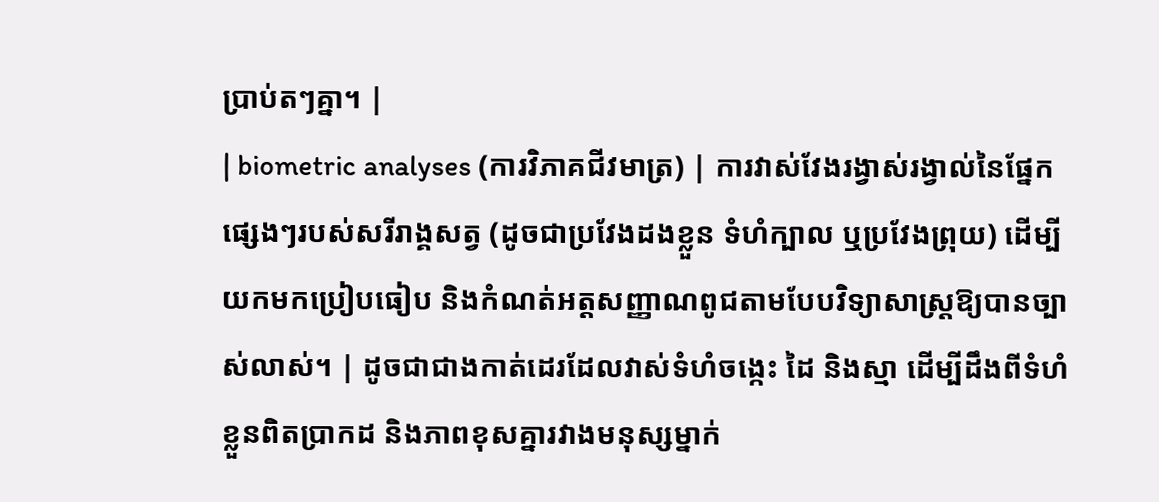ប្រាប់តៗគ្នា។ |
| biometric analyses (ការវិភាគជីវមាត្រ) | ការវាស់វែងរង្វាស់រង្វាល់នៃផ្នែកផ្សេងៗរបស់សរីរាង្គសត្វ (ដូចជាប្រវែងដងខ្លួន ទំហំក្បាល ឬប្រវែងព្រុយ) ដើម្បីយកមកប្រៀបធៀប និងកំណត់អត្តសញ្ញាណពូជតាមបែបវិទ្យាសាស្ត្រឱ្យបានច្បាស់លាស់។ | ដូចជាជាងកាត់ដេរដែលវាស់ទំហំចង្កេះ ដៃ និងស្មា ដើម្បីដឹងពីទំហំខ្លួនពិតប្រាកដ និងភាពខុសគ្នារវាងមនុស្សម្នាក់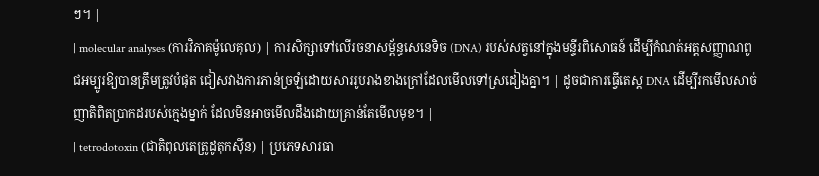ៗ។ |
| molecular analyses (ការវិភាគម៉ូលេគុល) | ការសិក្សាទៅលើរចនាសម្ព័ន្ធសេនេទិច (DNA) របស់សត្វនៅក្នុងមន្ទីរពិសោធន៍ ដើម្បីកំណត់អត្តសញ្ញាណពូជអម្បូរឱ្យបានត្រឹមត្រូវបំផុត ជៀសវាងការភាន់ច្រឡំដោយសាររូបរាងខាងក្រៅដែលមើលទៅស្រដៀងគ្នា។ | ដូចជាការធ្វើតេស្ត DNA ដើម្បីរកមើលសាច់ញាតិពិតប្រាកដរបស់ក្មេងម្នាក់ ដែលមិនអាចមើលដឹងដោយគ្រាន់តែមើលមុខ។ |
| tetrodotoxin (ជាតិពុលតេត្រូដូតុកស៊ីន) | ប្រភេទសារធា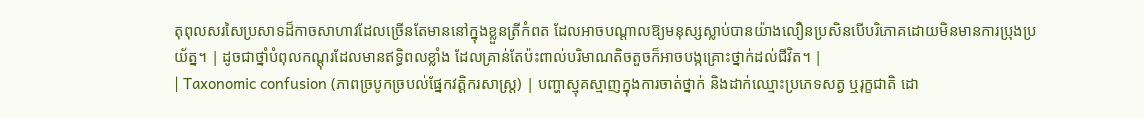តុពុលសរសៃប្រសាទដ៏កាចសាហាវដែលច្រើនតែមាននៅក្នុងខ្លួនត្រីកំពត ដែលអាចបណ្តាលឱ្យមនុស្សស្លាប់បានយ៉ាងលឿនប្រសិនបើបរិភោគដោយមិនមានការប្រុងប្រយ័ត្ន។ | ដូចជាថ្នាំបំពុលកណ្តុរដែលមានឥទ្ធិពលខ្លាំង ដែលគ្រាន់តែប៉ះពាល់បរិមាណតិចតួចក៏អាចបង្កគ្រោះថ្នាក់ដល់ជីវិត។ |
| Taxonomic confusion (ភាពច្របូកច្របល់ផ្នែកវត្តិករសាស្ត្រ) | បញ្ហាស្មុគស្មាញក្នុងការចាត់ថ្នាក់ និងដាក់ឈ្មោះប្រភេទសត្វ ឬរុក្ខជាតិ ដោ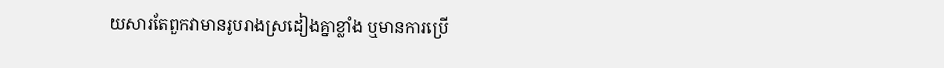យសារតែពួកវាមានរូបរាងស្រដៀងគ្នាខ្លាំង ឬមានការប្រើ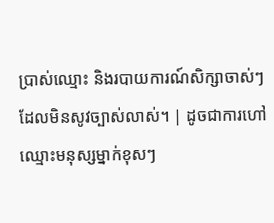ប្រាស់ឈ្មោះ និងរបាយការណ៍សិក្សាចាស់ៗដែលមិនសូវច្បាស់លាស់។ | ដូចជាការហៅឈ្មោះមនុស្សម្នាក់ខុសៗ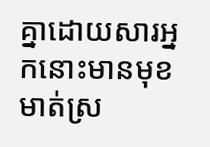គ្នាដោយសារអ្នកនោះមានមុខមាត់ស្រ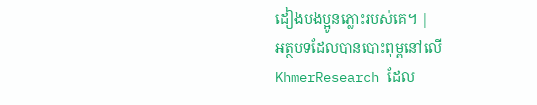ដៀងបងប្អូនភ្លោះរបស់គេ។ |
អត្ថបទដែលបានបោះពុម្ពនៅលើ KhmerResearch ដែល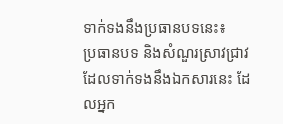ទាក់ទងនឹងប្រធានបទនេះ៖
ប្រធានបទ និងសំណួរស្រាវជ្រាវដែលទាក់ទងនឹងឯកសារនេះ ដែលអ្នក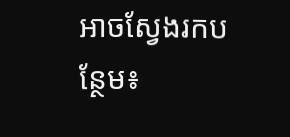អាចស្វែងរកបន្ថែម៖